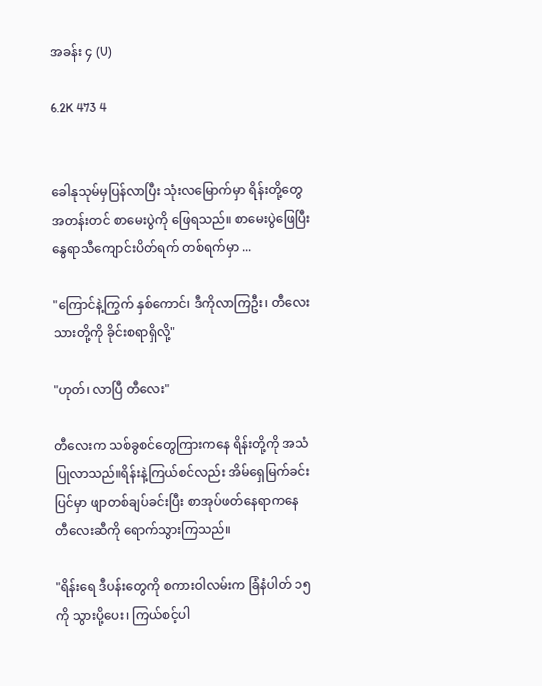အခန်း ၄ (U)

6.2K 473 4


ခေါနုသုမ်မှပြန်လာပြီး သုံးလမြောက်မှာ ရိန်းတို့တွေ အတန်းတင် စာမေးပွဲကို ဖြေရသည်။ စာမေးပွဲဖြေပြီး နွေရာသီကျောင်းပိတ်ရက် တစ်ရက်မှာ ...

"ကြောင်နဲ့ကြွက် နှစ်ကောင်၊ ဒီကိုလာကြဦး၊ တီလေး သားတို့ကို ခိုင်းစရာရှိလို့"

"ဟုတ်၊ လာပြီ တီလေး"

တီလေးက သစ်ခွစင်တွေကြားကနေ ရိန်းတို့ကို အသံ ပြုလာသည်။ရိန်းနဲ့ကြယ်စင်လည်း အိမ်ရှေမြက်ခင်း ပြင်မှာ ဖျာတစ်ချပ်ခင်းပြီး စာအုပ်ဖတ်နေရာကနေ တီလေးဆီကို ရောက်သွားကြသည်။

"ရိန်းရေ ဒီပန်းတွေကို စကားဝါလမ်းက ခြံနံပါတ် ၁၅ ကို သွားပို့ပေး၊ ကြယ်စင့်ပါ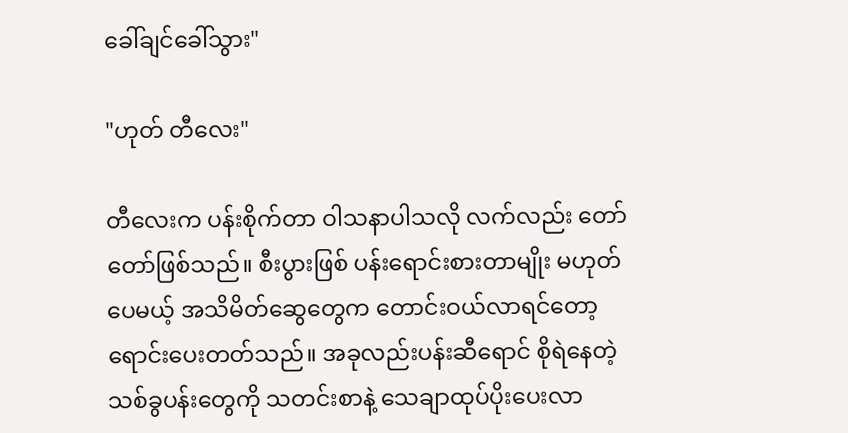ခေါ်ချင်ခေါ်သွား"

"ဟုတ် တီလေး"

တီလေးက ပန်းစိုက်တာ ဝါသနာပါသလို လက်လည်း တော်တော်ဖြစ်သည်။ စီးပွားဖြစ် ပန်းရောင်းစားတာမျိုး မဟုတ်ပေမယ့် အသိမိတ်ဆွေတွေက တောင်းဝယ်လာရင်တော့ ရောင်းပေးတတ်သည်။ အခုလည်းပန်းဆီရောင် စိုရဲနေတဲ့ သစ်ခွပန်းတွေကို သတင်းစာနဲ့ သေချာထုပ်ပိုးပေးလာ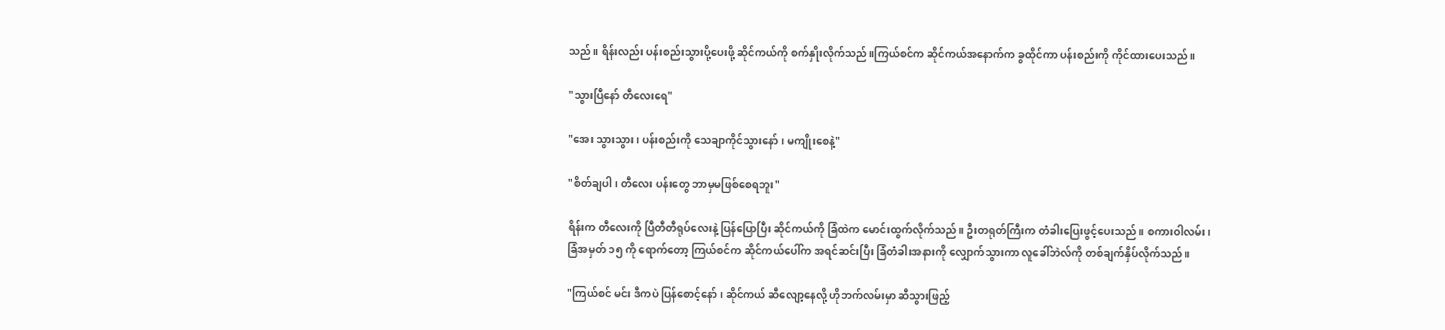သည်။ ရိန်းလည်း ပန်းစည်းသွားပို့ပေးဖို့ ဆိုင်ကယ်ကို စက်နှိုးလိုက်သည်။ကြယ်စင်က ဆိုင်ကယ်အနောက်က ခွထိုင်ကာ ပန်းစည်းကို ကိုင်ထားပေးသည်။

"သွားပြီနော် တီလေးရေ"

"အေး သွားသွား၊ ပန်းစည်းကို သေချာကိုင်သွားနော်၊ မကျိုးစေနဲ့"

"စိတ်ချပါ၊ တီလေး ပန်းတွေ ဘာမှမဖြစ်စေရဘူး"

ရိန်းက တီလေးကို ပြီတီတီရုပ်လေးနဲ့ ပြန်ပြောပြီး ဆိုင်ကယ်ကို ခြံထဲက မောင်းထွက်လိုက်သည်။ ဦးတရုတ်ကြီးက တံခါးပြေးဖွင့်ပေးသည်။ စကားဝါလမ်း၊ ခြံအမှတ် ၁၅ ကို ရောက်တော့ ကြယ်စင်က ဆိုင်ကယ်ပေါ်က အရင်ဆင်းပြီး ခြံတံခါးအနားကို လျှောက်သွားကာ လူခေါ်ဘဲလ်ကို တစ်ချက်နှိပ်လိုက်သည်။

"ကြယ်စင် မင်း ဒီကပဲ ပြန်စောင့်နော်၊ ဆိုင်ကယ် ဆီလျော့နေလို့ ဟိုဘက်လမ်းမှာ ဆီသွားဖြည့်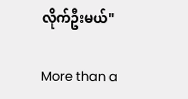လိုက်ဦးမယ်"

More than a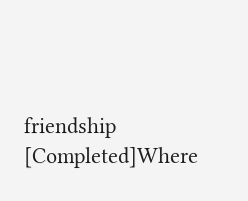friendship [Completed]Where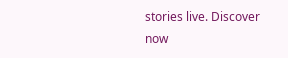stories live. Discover now